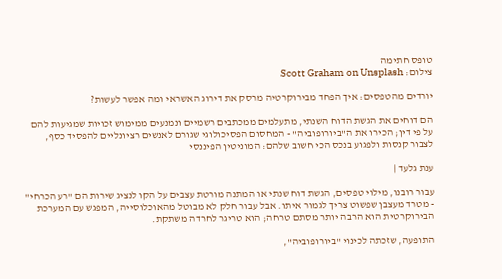טופס חתימה
צילום: Scott Graham on Unsplash

יורדים מהטפסים: איך הפחד מבירוקרטיה מרסק את דירוג האשראי ומה אפשר לעשות?

הם דוחים את הגשת הדוח השנתי, מתעלמים ממכתבים רשמיים ונמנעים ממימוש זכויות שמגיעות להם על פי דין; הכירו את ה"ביורופוביה" - המחסום הפסיכולוגי שגורם לאנשים רציונליים להפסיד כסף, לצבור קנסות ולפגוע בנכס הכי חשוב שלהם: המוניטין הפיננסי

ענת גלעד |

עבור רובנו, מילוי טפסים, הגשת דוח שנתי או המתנה מורטת עצבים על הקו לנציג שירות הם "רע הכרחי" - מטרד מעצבן שפשוט צריך לגמור איתו. אבל עבור חלק לא מבוטל מהאוכלוסייה, המפגש עם המערכת הבירוקרטית הוא הרבה יותר מסתם טרחה; הוא טריגר לחרדה משתקת.

התופעה, שזכתה לכינוי "ביורופוביה",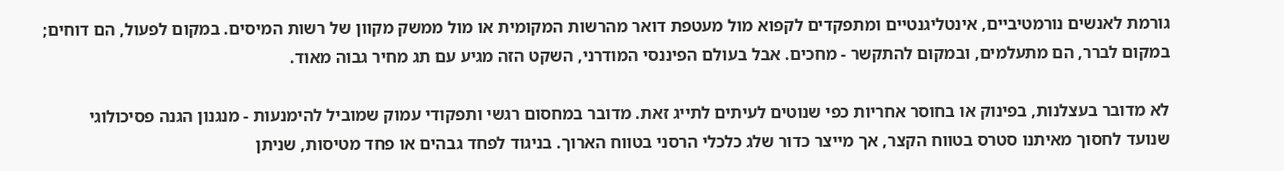גורמת לאנשים נורמטיביים, אינטליגנטיים ומתפקדים לקפוא מול מעטפת דואר מהרשות המקומית או מול ממשק מקוון של רשות המיסים. במקום לפעול, הם דוחים; במקום לברר, הם מתעלמים, ובמקום להתקשר - מחכים. אבל בעולם הפיננסי המודרני, השקט הזה מגיע עם תג מחיר גבוה מאוד.

לא מדובר בעצלנות, בפינוק או בחוסר אחריות כפי שנוטים לעיתים לתייג זאת. מדובר במחסום רגשי ותפקודי עמוק שמוביל להימנעות - מנגנון הגנה פסיכולוגי שנועד לחסוך מאיתנו סטרס בטווח הקצר, אך מייצר כדור שלג כלכלי הרסני בטווח הארוך. בניגוד לפחד גבהים או פחד מטיסות, שניתן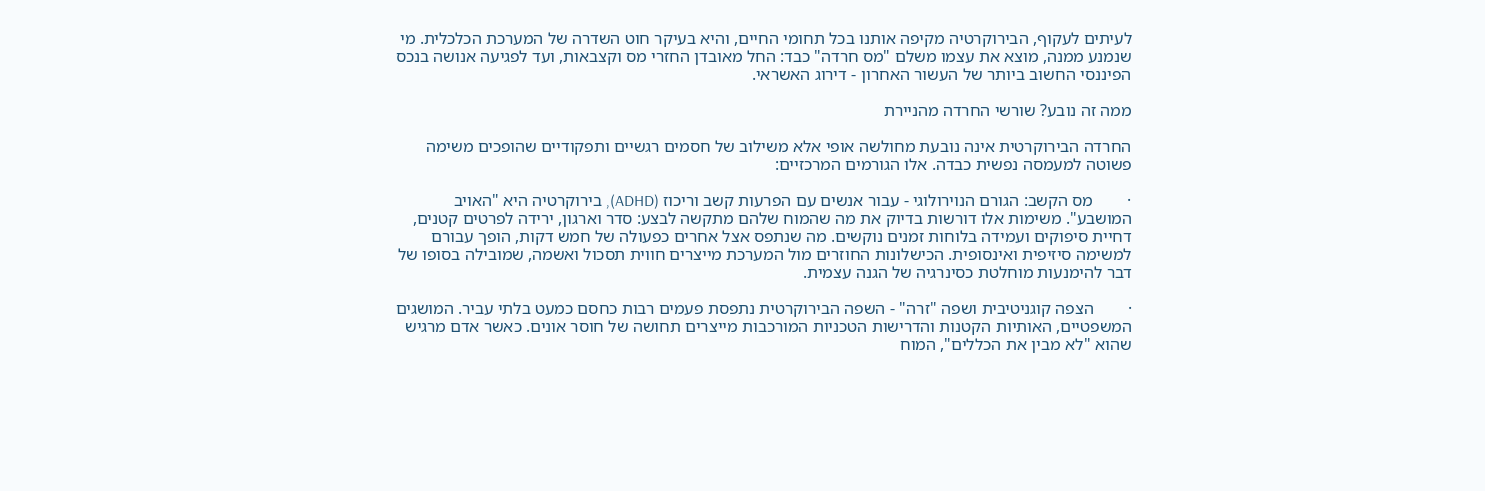לעיתים לעקוף, הבירוקרטיה מקיפה אותנו בכל תחומי החיים, והיא בעיקר חוט השדרה של המערכת הכלכלית. מי שנמנע ממנה, מוצא את עצמו משלם "מס חרדה" כבד: החל מאובדן החזרי מס וקצבאות, ועד לפגיעה אנושה בנכס הפיננסי החשוב ביותר של העשור האחרון - דירוג האשראי.

ממה זה נובע? שורשי החרדה מהניירת

החרדה הבירוקרטית אינה נובעת מחולשה אופי אלא משילוב של חסמים רגשיים ותפקודיים שהופכים משימה פשוטה למעמסה נפשית כבדה. אלו הגורמים המרכזיים:

·        מס הקשב: הגורם הנוירולוגי - עבור אנשים עם הפרעות קשב וריכוז (ADHD), בירוקרטיה היא "האויב המושבע". משימות אלו דורשות בדיוק את מה שהמוח שלהם מתקשה לבצע: סדר וארגון, ירידה לפרטים קטנים, דחיית סיפוקים ועמידה בלוחות זמנים נוקשים. מה שנתפס אצל אחרים כפעולה של חמש דקות, הופך עבורם למשימה סיזיפית ואינסופית. הכישלונות החוזרים מול המערכת מייצרים חווית תסכול ואשמה, שמובילה בסופו של דבר להימנעות מוחלטת כסינרגיה של הגנה עצמית.

·        הצפה קוגניטיבית ושפה "זרה" - השפה הבירוקרטית נתפסת פעמים רבות כחסם כמעט בלתי עביר. המושגים המשפטיים, האותיות הקטנות והדרישות הטכניות המורכבות מייצרים תחושה של חוסר אונים. כאשר אדם מרגיש שהוא "לא מבין את הכללים", המוח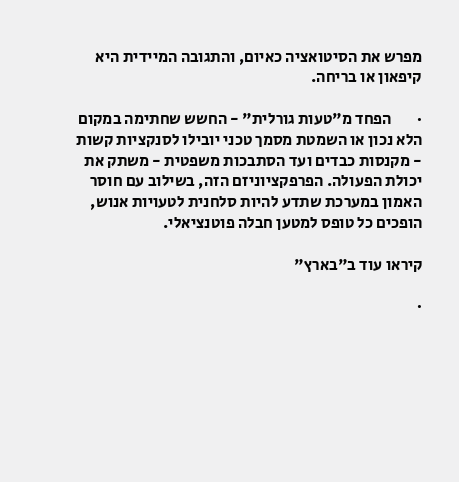מפרש את הסיטואציה כאיום, והתגובה המיידית היא קיפאון או בריחה.

·        הפחד מ"טעות גורלית" - החשש שחתימה במקום הלא נכון או השמטת מסמך טכני יובילו לסנקציות קשות - מקנסות כבדים ועד הסתבכות משפטית - משתק את יכולת הפעולה. הפרפקציוניזם הזה, בשילוב עם חוסר האמון במערכת שתדע להיות סלחנית לטעויות אנוש, הופכים כל טופס למטען חבלה פוטנציאלי.

קיראו עוד ב"בארץ"

·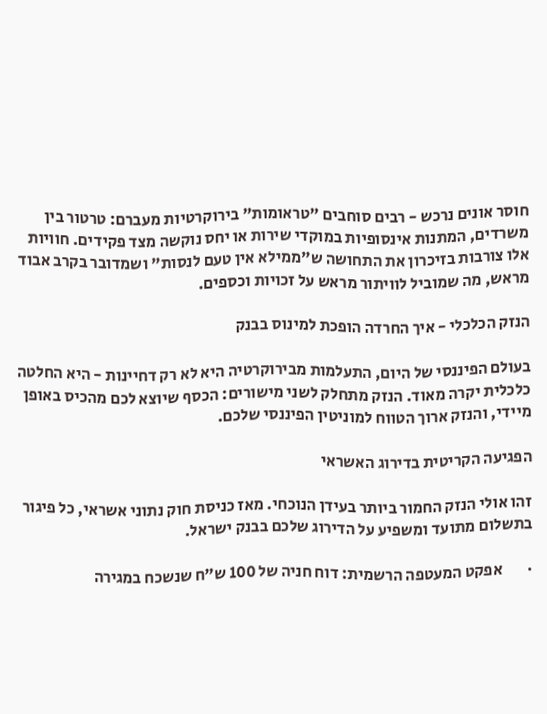חוסר אונים נרכש - רבים סוחבים "טראומות" בירוקרטיות מעברם: טרטור בין משרדים, המתנות אינסופיות במוקדי שירות או יחס נוקשה מצד פקידים. חוויות אלו צורבות בזיכרון את התחושה ש"ממילא אין טעם לנסות" ושמדובר בקרב אבוד מראש, מה שמוביל לוויתור מראש על זכויות וכספים.

הנזק הכלכלי - איך החרדה הופכת למינוס בבנק

בעולם הפיננסי של היום, התעלמות מבירוקרטיה היא לא רק דחיינות - היא החלטה כלכלית יקרה מאוד. הנזק מתחלק לשני מישורים: הכסף שיוצא לכם מהכיס באופן מיידי, והנזק ארוך הטווח למוניטין הפיננסי שלכם.

הפגיעה הקריטית בדירוג האשראי

זהו אולי הנזק החמור ביותר בעידן הנוכחי. מאז כניסת חוק נתוני אשראי, כל פיגור בתשלום מתועד ומשפיע על הדירוג שלכם בבנק ישראל.

·        אפקט המעטפה הרשמית: דוח חניה של 100 ש"ח שנשכח במגירה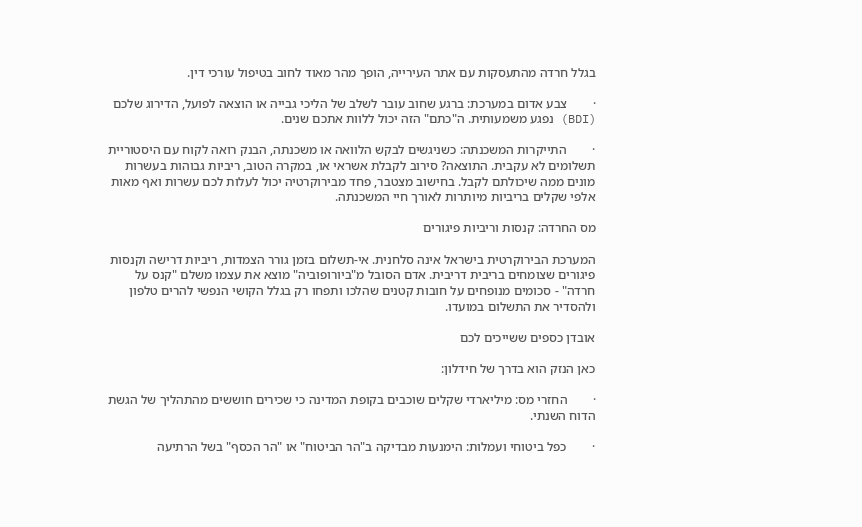בגלל חרדה מהתעסקות עם אתר העירייה, הופך מהר מאוד לחוב בטיפול עורכי דין.

·        צבע אדום במערכת: ברגע שחוב עובר לשלב של הליכי גבייה או הוצאה לפועל, הדירוג שלכם (BDI) נפגע משמעותית. ה"כתם" הזה יכול ללוות אתכם שנים.

·        התייקרות המשכנתה: כשניגשים לבקש הלוואה או משכנתה, הבנק רואה לקוח עם היסטוריית תשלומים לא עקבית. התוצאה? סירוב לקבלת אשראי או, במקרה הטוב, ריביות גבוהות בעשרות מונים ממה שיכולתם לקבל. בחישוב מצטבר, פחד מבירוקרטיה יכול לעלות לכם עשרות ואף מאות אלפי שקלים בריביות מיותרות לאורך חיי המשכנתה.

מס החרדה: קנסות וריביות פיגורים

המערכת הבירוקרטית בישראל אינה סלחנית. אי-תשלום בזמן גורר הצמדות, ריביות דרישה וקנסות פיגורים שצומחים בריבית דריבית. אדם הסובל מ"ביורופוביה" מוצא את עצמו משלם "קנס על חרדה" - סכומים מנופחים על חובות קטנים שהלכו ותפחו רק בגלל הקושי הנפשי להרים טלפון ולהסדיר את התשלום במועדו.

אובדן כספים ששייכים לכם

כאן הנזק הוא בדרך של חידלון:

·        החזרי מס: מיליארדי שקלים שוכבים בקופת המדינה כי שכירים חוששים מהתהליך של הגשת הדוח השנתי.

·        כפל ביטוחי ועמלות: הימנעות מבדיקה ב"הר הביטוח" או "הר הכסף" בשל הרתיעה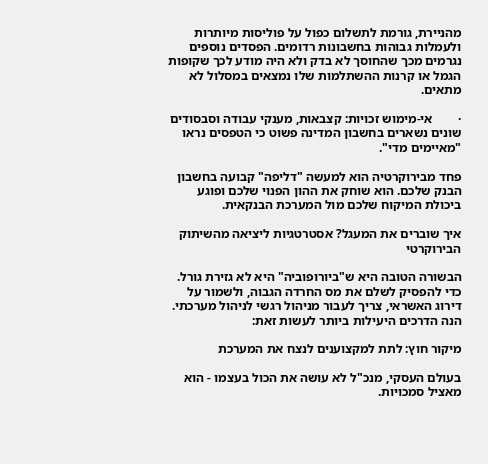מהניירת, גורמת לתשלום כפול על פוליסות מיותרות ולעמלות גבוהות בחשבונות רדומים. הפסדים נוספים נגרמים מכך שהחוסך לא בדק ולא היה מודע לכך שקופות הגמל או קרנות ההשתלמות שלו נמצאים במסלול לא מתאים.

·        אי-מימוש זכויות: קצבאות, מענקי עבודה וסבסודים שונים נשארים בחשבון המדינה פשוט כי הטפסים נראו "מאיימים מדי".

פחד מבירוקרטיה הוא למעשה "דליפה" קבועה בחשבון הבנק שלכם. הוא שוחק את ההון הפנוי שלכם ופוגע ביכולת המיקוח שלכם מול המערכת הבנקאית.

איך שוברים את המעגל? אסטרטגיות ליציאה מהשיתוק הבירוקרטי

הבשורה הטובה היא ש"ביורופוביה" היא לא גזירת גורל. כדי להפסיק לשלם את מס החרדה הגבוה, ולשמור על דירוג האשראי, צריך לעבור מניהול רגשי לניהול מערכתי. הנה הדרכים היעילות ביותר לעשות זאת:

מיקור חוץ: לתת למקצוענים לנצח את המערכת

בעולם העסקי, מנכ"ל לא עושה את הכול בעצמו - הוא מאציל סמכויות.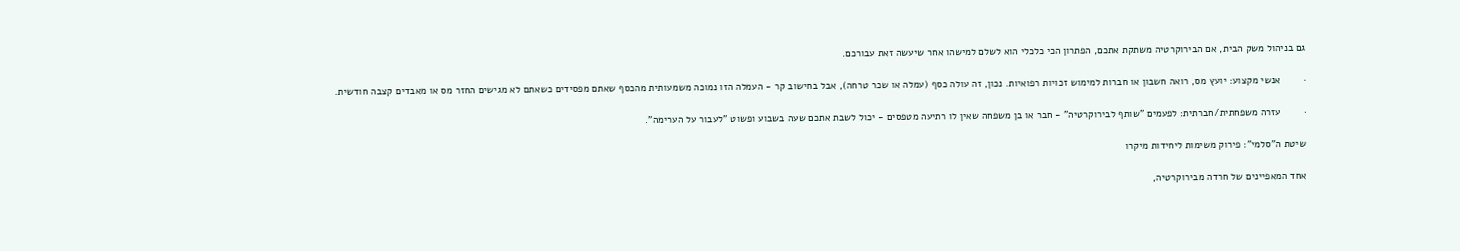גם בניהול משק הבית, אם הבירוקרטיה משתקת אתכם, הפתרון הכי כלכלי הוא לשלם למישהו אחר שיעשה זאת עבורכם.

·        אנשי מקצוע: יועץ מס, רואה חשבון או חברות למימוש זכויות רפואיות. נכון, זה עולה כסף (עמלה או שכר טרחה), אבל בחישוב קר - העמלה הזו נמוכה משמעותית מהכסף שאתם מפסידים כשאתם לא מגישים החזר מס או מאבדים קצבה חודשית.

·        עזרה משפחתית/חברתית: לפעמים "שותף לבירוקרטיה" - חבר או בן משפחה שאין לו רתיעה מטפסים - יכול לשבת אתכם שעה בשבוע ופשוט "לעבור על הערימה".

שיטת ה"סלמי": פירוק משימות ליחידות מיקרו

אחד המאפיינים של חרדה מבירוקרטיה,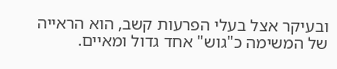ובעיקר אצל בעלי הפרעות קשב, הוא הראייה של המשימה כ"גוש" אחד גדול ומאיים.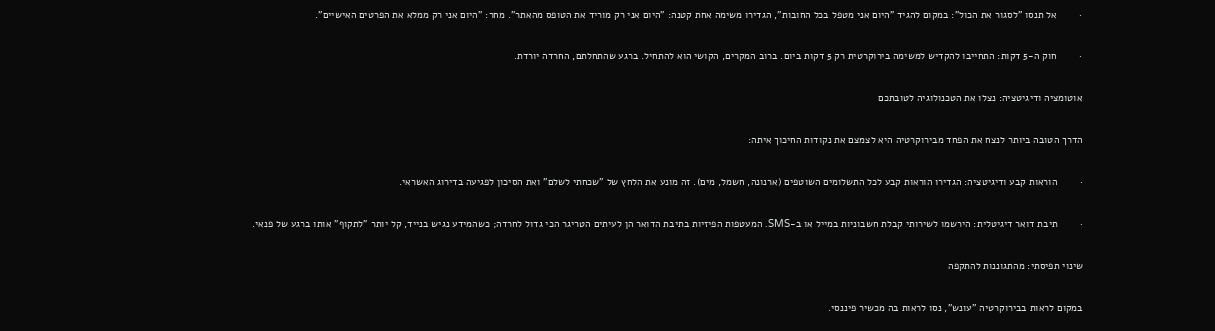·        אל תנסו "לסגור את הכול": במקום להגיד "היום אני מטפל בכל החובות", הגדירו משימה אחת קטנה: "היום אני רק מוריד את הטופס מהאתר". מחר: "היום אני רק ממלא את הפרטים האישיים".

·        חוק ה-5 דקות: התחייבו להקדיש למשימה בירוקרטית רק 5 דקות ביום. ברוב המקרים, הקושי הוא להתחיל. ברגע שהתחלתם, החרדה יורדת.

אוטומציה ודיגיטציה: נצלו את הטכנולוגיה לטובתכם

הדרך הטובה ביותר לנצח את הפחד מבירוקרטיה היא לצמצם את נקודות החיכוך איתה:

·        הוראות קבע ודיגיטציה: הגדירו הוראות קבע לכל התשלומים השוטפים (ארנונה, חשמל, מים). זה מונע את הלחץ של "שכחתי לשלם" ואת הסיכון לפגיעה בדירוג האשראי.

·        תיבת דואר דיגיטלית: הירשמו לשירותי קבלת חשבוניות במייל או ב-SMS. המעטפות הפיזיות בתיבת הדואר הן לעיתים הטריגר הכי גדול לחרדה; כשהמידע נגיש בנייד, קל יותר "לתקוף" אותו ברגע של פנאי.

שינוי תפיסתי: מהתגוננות להתקפה

במקום לראות בבירוקרטיה "עונש", נסו לראות בה מכשיר פיננסי.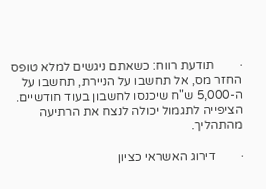·        תודעת רווח: כשאתם ניגשים למלא טופס החזר מס, אל תחשבו על הניירת, תחשבו על ה-5,000 ש"ח שיכנסו לחשבון בעוד חודשיים. הציפייה לתגמול יכולה לנצח את הרתיעה מהתהליך.

·        דירוג האשראי כציון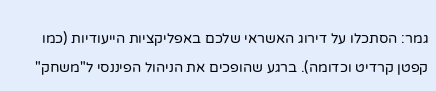גמר: הסתכלו על דירוג האשראי שלכם באפליקציות הייעודיות (כמו קפטן קרדיט וכדומה). ברגע שהופכים את הניהול הפיננסי ל"משחק"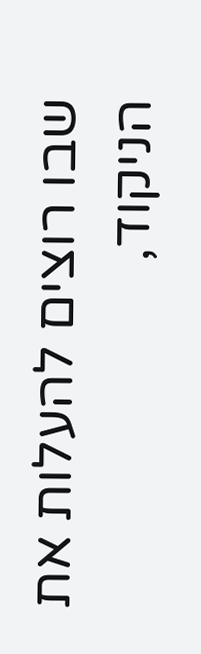שבו רוצים להעלות את הניקוד,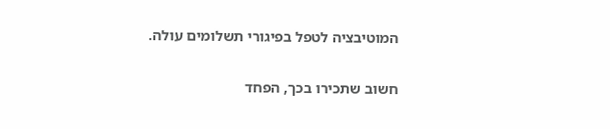המוטיבציה לטפל בפיגורי תשלומים עולה.

חשוב שתכירו בכך, הפחד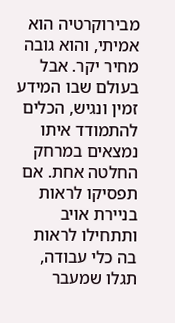מבירוקרטיה הוא אמיתי, והוא גובה מחיר יקר. אבל בעולם שבו המידע זמין ונגיש, הכלים להתמודד איתו נמצאים במרחק החלטה אחת. אם תפסיקו לראות בניירת אויב ותתחילו לראות בה כלי עבודה, תגלו שמעבר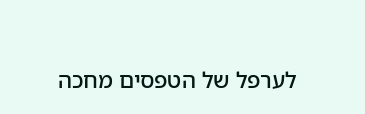לערפל של הטפסים מחכה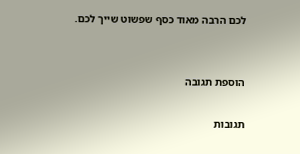לכם הרבה מאוד כסף שפשוט שייך לכם.


הוספת תגובה

תגובות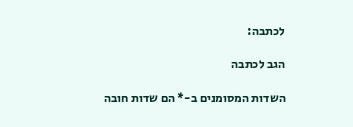לכתבה:

הגב לכתבה

השדות המסומנים ב-* הם שדות חובה